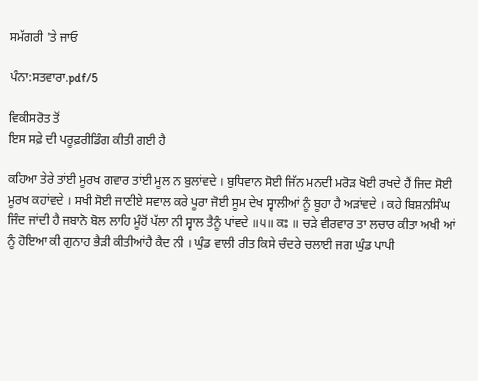ਸਮੱਗਰੀ 'ਤੇ ਜਾਓ

ਪੰਨਾ:ਸਤਵਾਰਾ.pdf/5

ਵਿਕੀਸਰੋਤ ਤੋਂ
ਇਸ ਸਫ਼ੇ ਦੀ ਪਰੂਫ਼ਰੀਡਿੰਗ ਕੀਤੀ ਗਈ ਹੈ

ਕਹਿਆ ਤੇਰੇ ਤਾਂਈ ਮੂਰਖ ਗਵਾਰ ਤਾਂਈ ਮੂਲ ਨ ਬੁਲਾਂਵਦੇ । ਬੁਧਿਵਾਨ ਸੋਈ ਜਿੱਨ ਮਨਦੀ ਮਰੋੜ ਖੋਈ ਰਖਦੇ ਹੈਂ ਜਿਦ ਸੋਈ ਮੂਰਖ ਕਹਾਂਵਦੇ । ਸਖੀ ਸੋਈ ਜਾਣੀਏ ਸਵਾਲ ਕਰੇ ਪੂਰਾ ਜੋਈ ਸੂਮ ਦੇਖ ਸ੍ਵਾਲੀਆਂ ਨੂੰ ਬੂਹਾ ਹੈ ਅੜਾਂਵਦੇ । ਕਹੇ ਬਿਸ਼ਨਸਿੰਘ ਜਿੰਦ ਜਾਂਦੀ ਹੈ ਜਬਾਨੋ ਬੋਲ ਲਾਹਿ ਮੂੰਹੋਂ ਪੱਲਾ ਨੀ ਸ੍ਵਾਲ ਤੈਨੂੰ ਪਾਂਵਦੇ ॥੫॥ ਕਃ ॥ ਚੜੇ ਵੀਰਵਾਰ ਤਾ ਲਚਾਰ ਕੀਤਾ ਅਖੀ ਆਂ ਨੂੰ ਹੋਇਆ ਕੀ ਗੁਨਾਹ ਭੈੜੀ ਕੀਤੀਆਂਹੈ ਕੈਦ ਨੀ । ਘੁੰਡ ਵਾਲੀ ਰੀਤ ਕਿਸੇ ਚੰਦਰੇ ਚਲਾਈ ਜਗ ਘੁੰਡ ਪਾਪੀ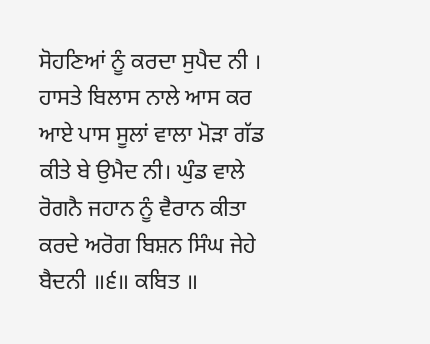ਸੋਹਣਿਆਂ ਨੂੰ ਕਰਦਾ ਸੁਪੈਦ ਨੀ । ਹਾਸਤੇ ਬਿਲਾਸ ਨਾਲੇ ਆਸ ਕਰ ਆਏ ਪਾਸ ਸੂਲਾਂ ਵਾਲਾ ਮੋੜਾ ਗੱਡ ਕੀਤੇ ਬੇ ਉਮੈਦ ਨੀ। ਘੁੰਡ ਵਾਲੇ ਰੋਗਨੈ ਜਹਾਨ ਨੂੰ ਵੈਰਾਨ ਕੀਤਾ ਕਰਦੇ ਅਰੋਗ ਬਿਸ਼ਨ ਸਿੰਘ ਜੇਹੇ ਬੈਦਨੀ ॥੬॥ ਕਬਿਤ ॥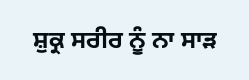ਸ਼ੁਕ੍ਰ ਸਰੀਰ ਨੂੰ ਨਾ ਸਾੜ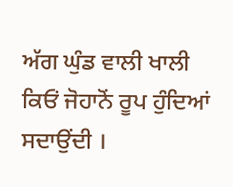ਅੱਗ ਘੁੰਡ ਵਾਲੀ ਖਾਲੀ ਕਿਓਂ ਜੋਹਾਨੋਂ ਰੂਪ ਹੁੰਦਿਆਂ ਸਦਾਉਂਦੀ ।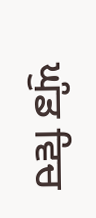ਘੁੰਡ ਵਿਚ